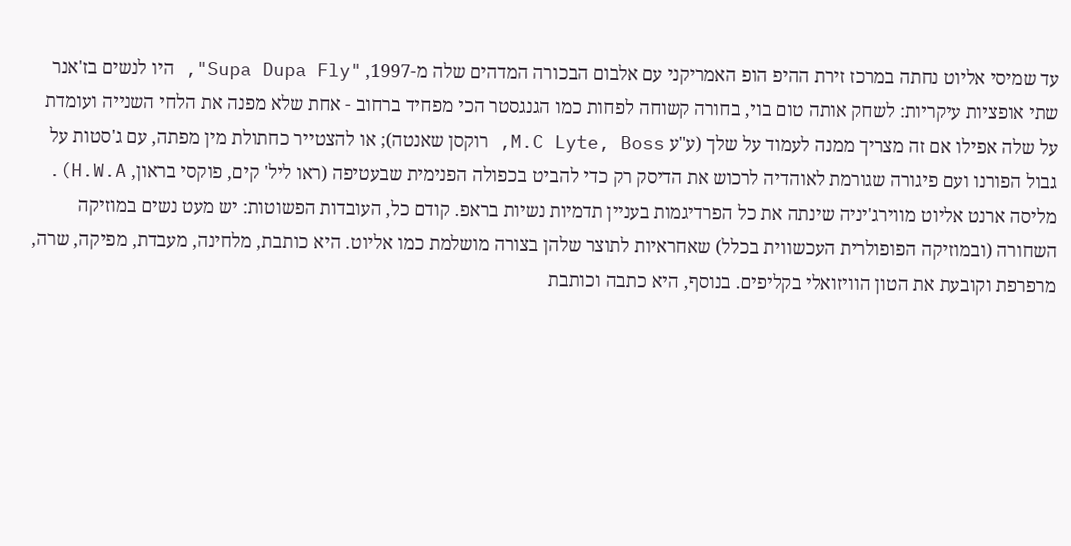עד שמיסי אליוט נחתה במרכז זירת ההיפ הופ האמריקני עם אלבום הבכורה המדהים שלה מ-1997, "Supa Dupa Fly", היו לנשים בז'אנר שתי אופציות עיקריות: לשחק אותה טום בוי, בחורה קשוחה לפחות כמו הגנגסטר הכי מפחיד ברחוב - אחת שלא מפנה את הלחי השנייה ועומדת על שלה אפילו אם זה מצריך ממנה לעמוד על שלך (ע"ע M.C Lyte, Boss, רוקסן שאנטה); או להצטייר כחתולת מין מפתה, עם ג'סטות על גבול הפורנו ועם פיגורה שגורמת לאוהדיה לרכוש את הדיסק רק כדי להביט בכפולה הפנימית שבעטיפה (ראו ליל' קים, פוקסי בראון, H.W.A).
מליסה ארנט אליוט מווירג'יניה שינתה את כל הפרדיגמות בעניין תדמיות נשיות בראפ. קודם כל, העובדות הפשוטות: יש מעט נשים במוזיקה השחורה (ובמוזיקה הפופולרית העכשווית בכלל) שאחראיות לתוצר שלהן בצורה מושלמת כמו אליוט. היא כותבת, מלחינה, מעבדת, מפיקה, שרה, מרפרפת וקובעת את הטון הוויזואלי בקליפים. בנוסף, היא כתבה וכותבת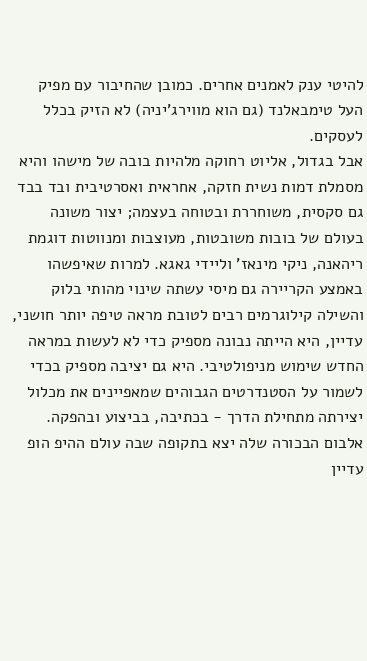להיטי ענק לאמנים אחרים. כמובן שהחיבור עם מפיק העל טימבאלנד (גם הוא מווירג'יניה) לא הזיק בכלל לעסקים.
אבל בגדול, אליוט רחוקה מלהיות בובה של מישהו והיא מסמלת דמות נשית חזקה, אחראית ואסרטיבית ובד בבד גם סקסית, משוחררת ובטוחה בעצמה; יצור משונה בעולם של בובות משובטות, מעוצבות ומנווטות דוגמת ריהאנה, ניקי מינאז' וליידי גאגא. למרות שאיפשהו באמצע הקריירה גם מיסי עשתה שינוי מהותי בלוק והשילה קילוגרמים רבים לטובת מראה טיפה יותר חושני, עדיין, היא הייתה נבונה מספיק כדי לא לעשות במראה החדש שימוש מניפולטיבי. היא גם יציבה מספיק בכדי לשמור על הסטנדרטים הגבוהים שמאפיינים את מכלול יצירתה מתחילת הדרך - בכתיבה, בביצוע ובהפקה.
אלבום הבכורה שלה יצא בתקופה שבה עולם ההיפ הופ עדיין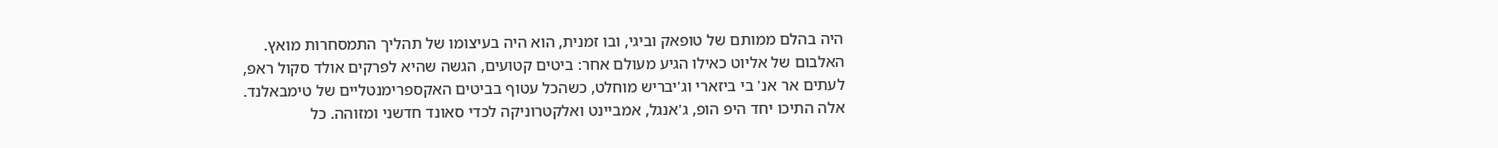היה בהלם ממותם של טופאק וביגי, ובו זמנית, הוא היה בעיצומו של תהליך התמסחרות מואץ. האלבום של אליוט כאילו הגיע מעולם אחר: ביטים קטועים, הגשה שהיא לפרקים אולד סקול ראפ, לעתים אר אנ' בי ביזארי וג'יבריש מוחלט, כשהכל עטוף בביטים האקספרימנטליים של טימבאלנד. אלה התיכו יחד היפ הופ, ג'אנגל, אמביינט ואלקטרוניקה לכדי סאונד חדשני ומזוהה. כל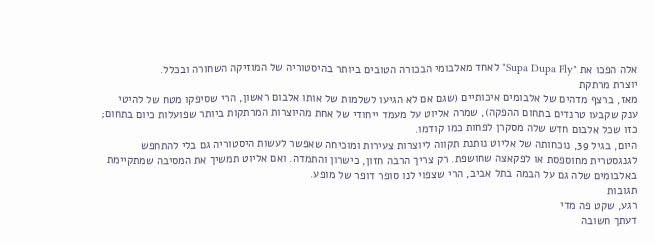אלה הפכו את "Supa Dupa Fly" לאחד מאלבומי הבכורה הטובים ביותר בהיסטוריה של המוזיקה השחורה ובכלל.
יוצרת מרתקת
מאז, ברצף מדהים של אלבומים איכותיים (שגם אם לא הגיעו לשלמות של אותו אלבום ראשון, הרי שסיפקו מטח של להיטי ענק שקבעו טרנדים בתחום ההפקה), שמרה אליוט על מעמד ייחודי של אחת מהיוצרות המרתקות ביותר שפועלות כיום בתחום; כזו שכל אלבום חדש שלה מסקרן לפחות כמו קודמו.
היום, בגיל 39, נוכחותה של אליוט נותנת תקווה ליוצרות צעירות ומוכיחה שאפשר לעשות היסטוריה גם בלי להתחפש לגנגסטרית מחוספסת או לפקאצה שחושפת. רק צריך הרבה חזון, כישרון והתמדה. ואם אליוט תמשיך את המסיבה שמתקיימת באלבומים שלה גם על הבמה בתל אביב, הרי שצפוי לנו סופר דופר של מופע.
תגובות
רגע, שקט פה מדי
דעתך חשובה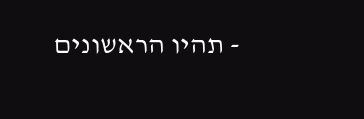- תהיו הראשונים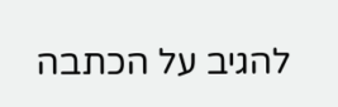להגיב על הכתבה